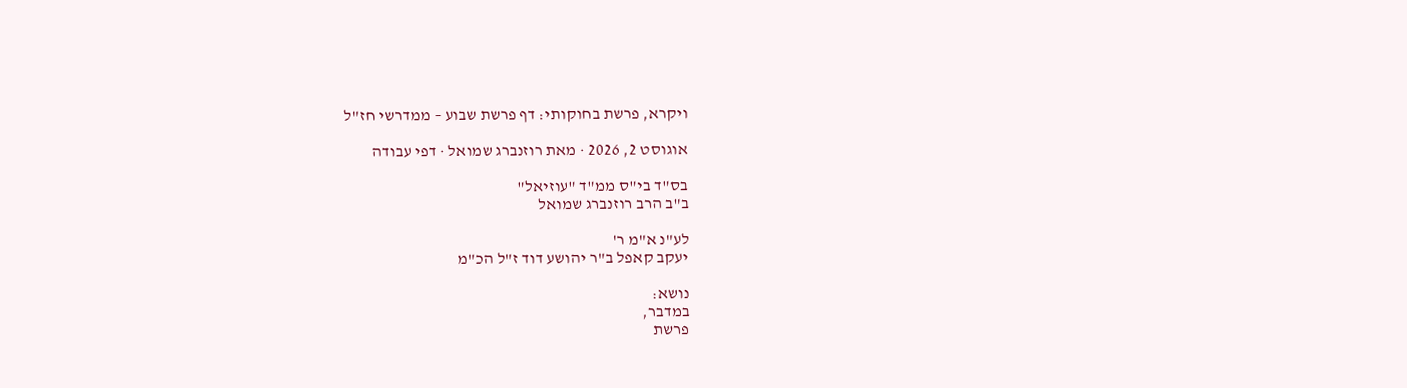ויקרא, פרשת בחוקותי: דף פרשת שבוע – ממדרשי חז"ל

אוגוסט 2, 2026 · מאת רוזנברג שמואל · דפי עבודה

בס"ד בי"ס ממ"ד "עוזיאל"
ב"ב הרב רוזנברג שמואל

לע"נ א"מ ר'
יעקב קאפל ב"ר יהושע דוד ז"ל הכ"מ

נושא:
במדבר,
פרשת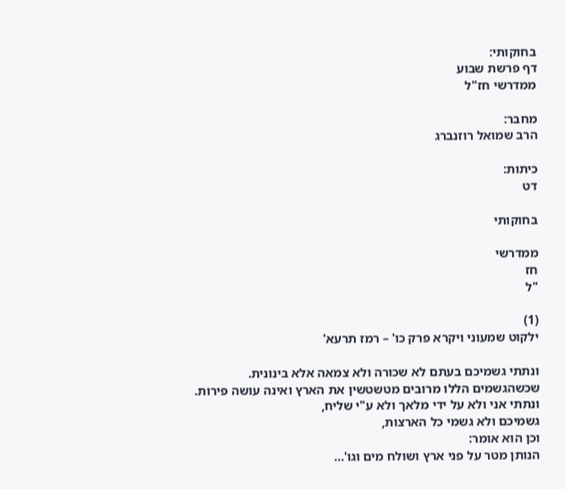בחוקותי:
דף פרשת שבוע
ממדרשי חז"ל

מחבר:
הרב שמואל רוזנברג

כיתות:
דט

בחוקותי

ממדרשי
חז
"ל

(1)
ילקוט שמעוני ויקרא פרק כו' – רמז תרעא'

ונתתי גשמיכם בעתם לא שכורה ולא צמאה אלא בינונית.
שכשהגשמים הללו מרובים מטשטשין את הארץ ואינה עושה פירות.
ונתתי אני ולא על ידי מלאך ולא ע"י שליח,
גשמיכם ולא גשמי כל הארצות,
וכן הוא אומר:
הנותן מטר על פני ארץ ושולח מים וגו'…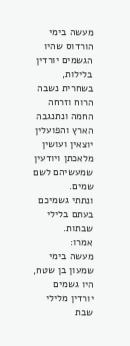מעשה בימי הורדוס שהיו הגשמים יורדין בלילות,
בשחרית נשבה הרוח וזרחה החמה ונתנגבה הארץ והפועלין יוצאין ועושין מלאכתן ויודעין שמעשיהם לשם שמים.
ונתתי גשמיכם בעתם בלילי שבתות.
אמרו:
מעשה בימי שמעון בן שטח, היו גשמים יורדין מלילי שבת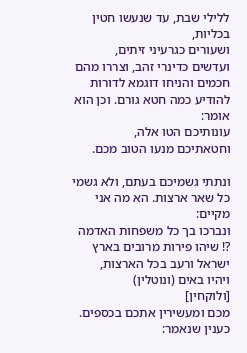ללילי שבת, עד שנעשו חטין בכליות,
ושעורים כגרעיני זיתים,
ועדשים כדינרי זהב, וצררו מהם חכמים והניחו דוגמא לדורות להודיע כמה חטא גורם. וכן הוא אומר:
עונותיכם הטו אלה,
וחטאתיכם מנעו הטוב מכם.

ונתתי גשמיכם בעתם, ולא גשמי כל שאר ארצות. הא מה אני מקיים:
ונברכו בך כל משפחות האדמה ?! שיהו פירות מרובים בארץ ישראל ורעב בכל הארצות,
ויהיו באים (ונוטלין)
[ולוקחין]
מכם ומעשירין אתכם בכספים.
כענין שנאמר: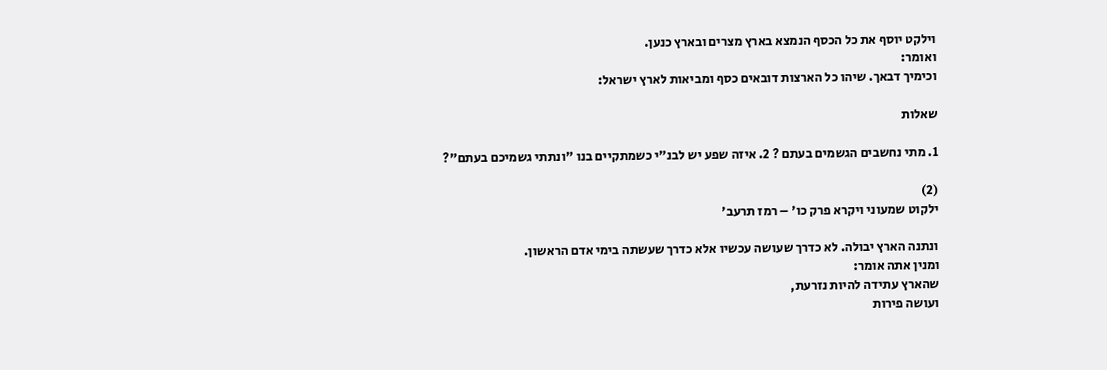וילקט יוסף את כל הכסף הנמצא בארץ מצרים ובארץ כנען.
ואומר:
וכימיך דבאך. שיהו כל הארצות דובאים כסף ומביאות לארץ ישראל:

שאלות

1. מתי נחשבים הגשמים בעתם ? 2. איזה שפע יש לבנ"י כשמתקיים בנו "ונתתי גשמיכם בעתם"?

(2)
ילקוט שמעוני ויקרא פרק כו' – רמז תרעב'

ונתנה הארץ יבולה. לא כדרך שעושה עכשיו אלא כדרך שעשתה בימי אדם הראשון.
ומנין אתה אומר:
שהארץ עתידה להיות נזרעת,
ועושה פירות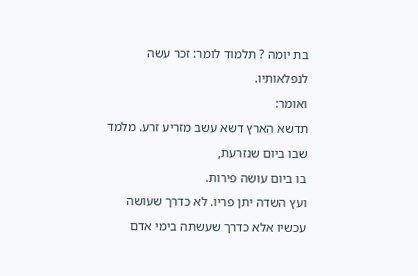בת יומה ? תלמוד לומר: זכר עשה לנפלאותיו.
ואומר:
תדשא הארץ דשא עשב מזריע זרע. מלמד שבו ביום שנזרעת,
בו ביום עושה פירות.
ועץ השדה יתן פריו. לא כדרך שעושה עכשיו אלא כדרך שעשתה בימי אדם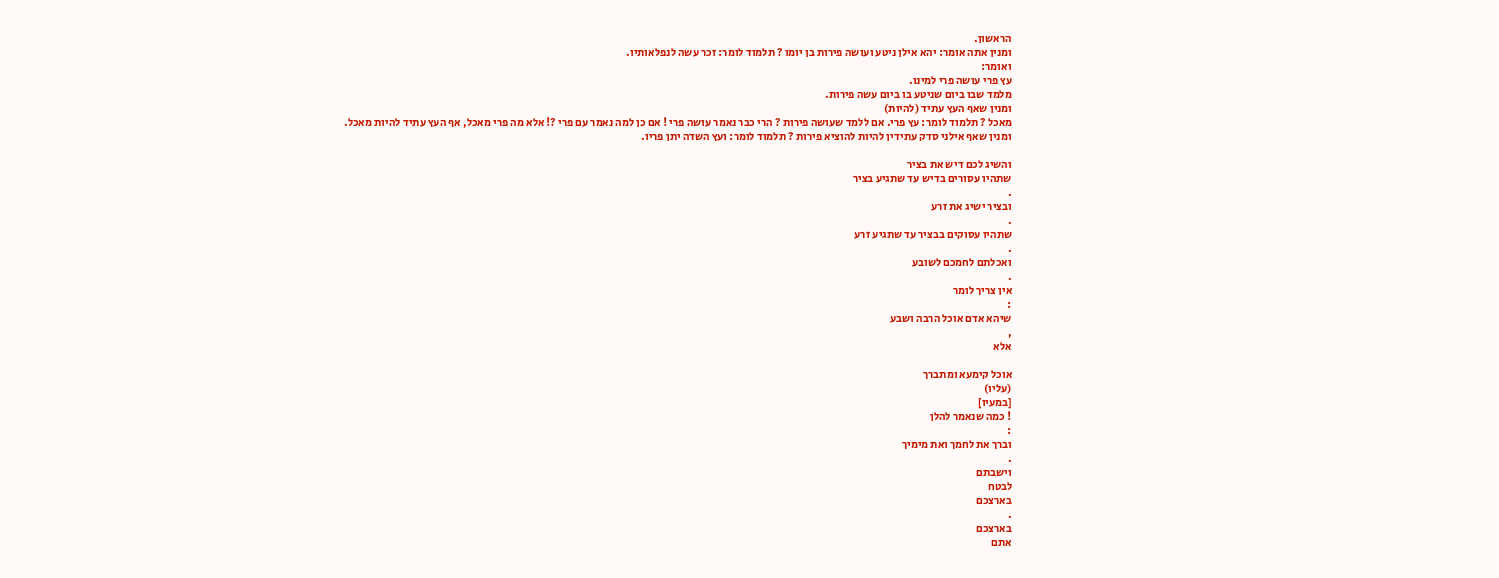הראשון.
ומנין אתה אומר: יהא אילן ניטע ועושה פירות בן יומו ? תלמוד לומר: זכר עשה לנפלאותיו.
ואומר:
עץ פרי עושה פרי למינו.
מלמד שבו ביום שניטע בו ביום עשה פירות.
ומנין שאף העץ עתיד (להיות)
מאכל ? תלמוד לומר: עץ פרי. אם ללמד שעושה פירות ? הרי כבר נאמר עושה פרי ! אם כן למה נאמר עם פרי ?! אלא מה פרי מאכל, אף העץ עתיד להיות מאכל.
ומנין שאף אילני סדק עתידין להיות להוציא פירות ? תלמוד לומר: ועץ השדה יתן פריו.

והשיג לכם דיש את בציר
שתהיו עסורים בדיש עד שתגיע בציר
.
ובציר ישיג את זרע
.
שתהיו עסוקים בבציר עד שתגיע זרע
.
ואכלתם לחמכם לשובע
.
אין צריך לומר
:
שיהא אדם אוכל הרבה ושבע
,
אלא

אוכל קימעא ומתברך
(עליו)
[במעיו]
! כמה שנאמר להלן
:
וברך את לחמך ואת מימיך
.
וישבתם
לבטח
בארצכם
.
בארצכם
אתם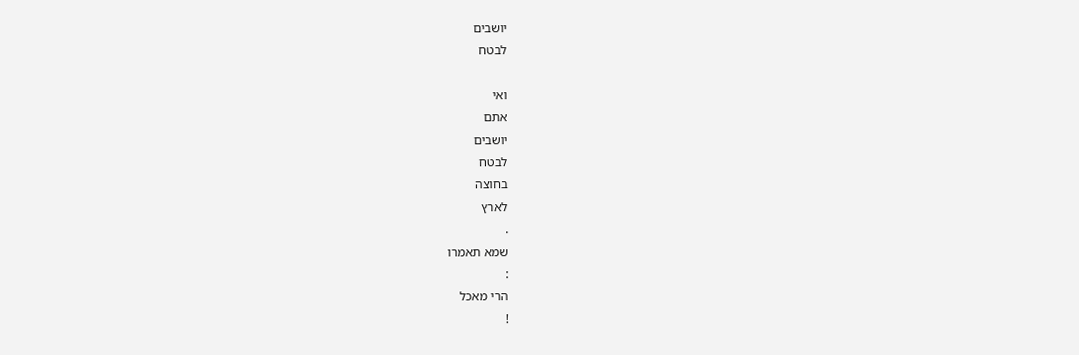יושבים
לבטח

ואי
אתם
יושבים
לבטח
בחוצה
לארץ
.
שמא תאמרו
:
הרי מאכל
!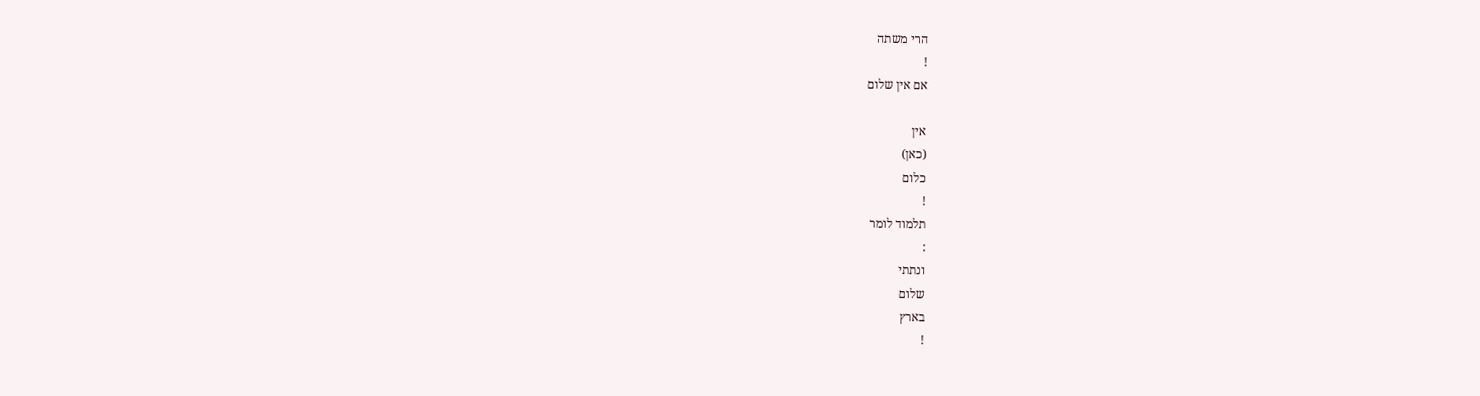הרי משתה
!
אם אין שלום

אין
(כאן)
כלום
!
תלמוד לומר
:
ונתתי
שלום
בארץ
!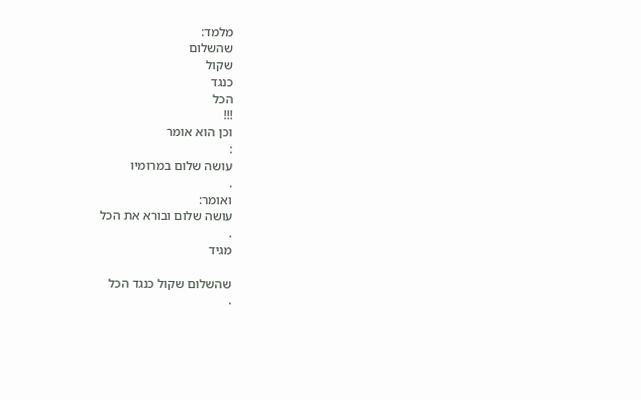מלמד:
שהשלום
שקול
כנגד
הכל
!!!
וכן הוא אומר
:
עושה שלום במרומיו
.
ואומר:
עושה שלום ובורא את הכל
.
מגיד

שהשלום שקול כנגד הכל
.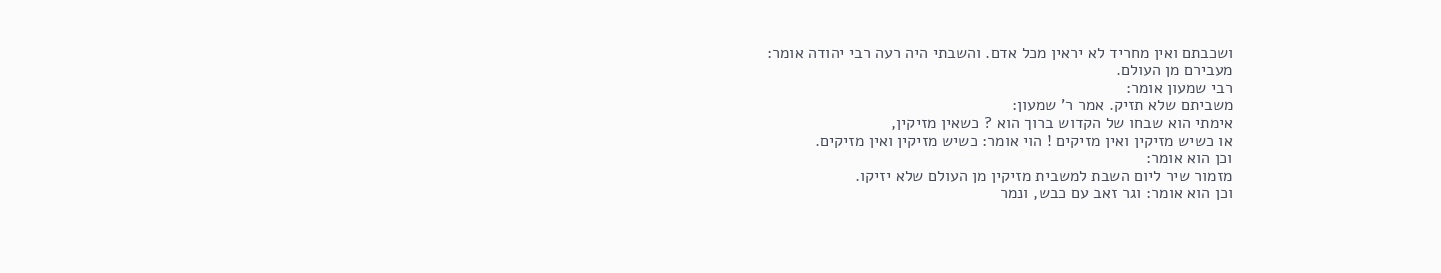ושכבתם ואין מחריד לא יראין מכל אדם. והשבתי היה רעה רבי יהודה אומר:
מעבירם מן העולם.
רבי שמעון אומר:
משביתם שלא תזיק. אמר ר' שמעון:
אימתי הוא שבחו של הקדוש ברוך הוא ? כשאין מזיקין,
או כשיש מזיקין ואין מזיקים ! הוי אומר: כשיש מזיקין ואין מזיקים.
וכן הוא אומר:
מזמור שיר ליום השבת למשבית מזיקין מן העולם שלא יזיקו.
וכן הוא אומר: וגר זאב עם כבש, ונמר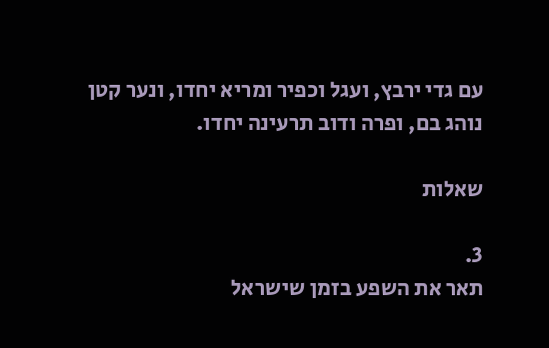עם גדי ירבץ, ועגל וכפיר ומריא יחדו, ונער קטן נוהג בם, ופרה ודוב תרעינה יחדו.

שאלות

3.
תאר את השפע בזמן שישראל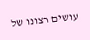עושים רצונו של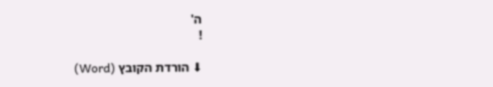ה'
!

⬇ הורדת הקובץ (Word)